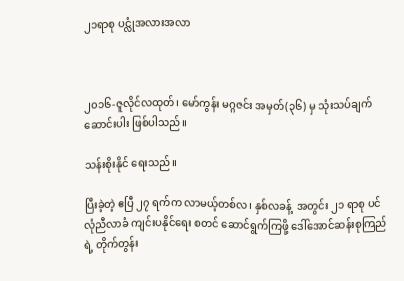၂၁ရာစု ပင္လုံအလားအလာ



၂၀၁၆-ဇူလိုင်လထုတ်၊ မော်ကွန်း မဂ္ဂဇင်း အမှတ်(၃၆) မှ သုံးသပ်ချက် ဆောင်းပါး ဖြစ်ပါသည်။

သန်းစိုးနိုင် ရေးသည်။

ပြီးခဲ့တဲ့ ဧပြီ ၂၇ ရက်က လာမယ့်တစ်လ၊ နှစ်လခန့်  အတွင်း ၂၁ ရာစု ပင်လုံညီလာခံ ကျင်းပနိုင်ရေး စတင် ဆောင်ရွက်ကြဖို့ ဒေါ်အောင်ဆန်းစုကြည်ရဲ့ တိုက်တွန်း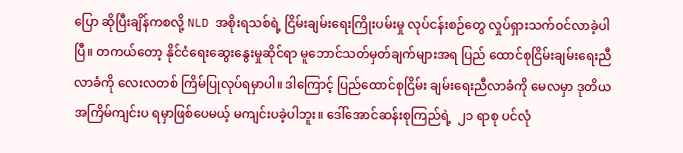ပြော ဆိုပြီးချိန်ကစလို့ NLD အစိုးရသစ်ရဲ့ ငြိမ်းချမ်းရေးကြိုးပမ်းမှု လုပ်ငန်းစဉ်တွေ လှုပ်ရှားသက်ဝင်လာခဲ့ပါ ပြီ။ တကယ်တော့ နိုင်ငံရေးဆွေးနွေးမှုဆိုင်ရာ မူဘောင်သတ်မှတ်ချက်များအရ ပြည် ထောင်စုငြိမ်းချမ်းရေးညီလာခံကို လေးလတစ် ကြိမ်ပြုလုပ်ရမှာပါ။ ဒါကြောင့် ပြည်ထောင်စုငြိမ်း ချမ်းရေးညီလာခံကို မေလမှာ ဒုတိယအကြိမ်ကျင်းပ ရမှာဖြစ်ပေမယ့် မကျင်းပခဲ့ပါဘူး။ ဒေါ်အောင်ဆန်းစုကြည်ရဲ့  ၂၁ ရာစု ပင်လုံ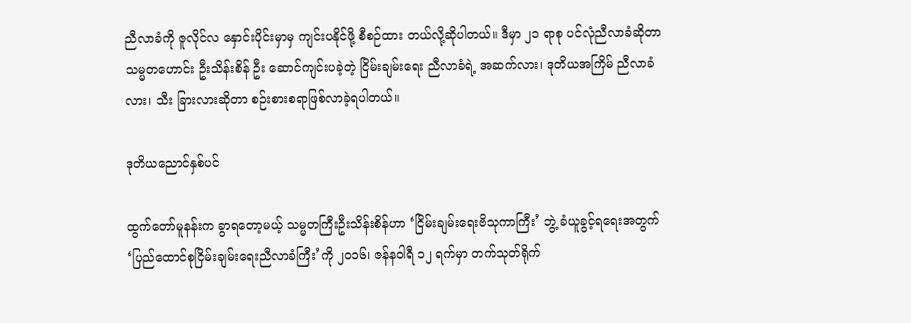ညီလာခံကို ဇူလိုင်လ နှောင်းပိုင်းမှာမှ ကျင်းပနိုင်ဖို့ စီစဉ်ထား တယ်လို့ဆိုပါတယ်။ ဒီမှာ ၂၁ ရာစု ပင်လုံညီလာခံဆိုတာ သမ္မတဟောင်း ဦးသိန်းစိန် ဦး ဆောင်ကျင်းပခဲ့တဲ့ ငြိမ်းချမ်းရေး ညီလာခံရဲ့ အဆက်လား၊ ဒုတိယအကြိမ် ညီလာခံလား၊ သီး ခြားလားဆိုတာ စဉ်းစားစရာဖြစ်လာခဲ့ရပါတယ်။

ဒုတိယညောင်နှစ်ပင်

ထွက်တော်မူနန်းက ခွာရတော့မယ့် သမ္မတကြီးဦးသိန်းစိန်ဟာ ‘ငြိမ်းချမ်းရေးဗိသုကာကြီး’ ဘွဲ့ ခံယူခွင့်ရရေးအတွက် ‘ပြည်ထောင်စုငြိမ်းချမ်းရေးညီလာခံကြီး’ကို ၂ဝ၁၆၊ ဇန်နဝါရီ ၁၂ ရက်မှာ တက်သုတ်ရိုက်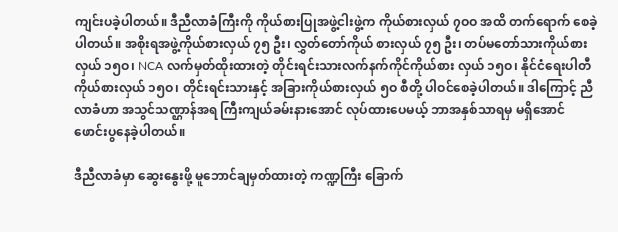ကျင်းပခဲ့ပါတယ်။ ဒီညီလာခံကြီးကို ကိုယ်စားပြုအဖွဲ့ငါးဖွဲ့က ကိုယ်စားလှယ် ၇ဝဝ အထိ တက်ရောက် စေခဲ့ပါတယ်။ အစိုးရအဖွဲ့ကိုယ်စားလှယ် ၇၅ ဦး၊ လွှတ်တော်ကိုယ် စားလှယ် ၇၅ ဦး၊ တပ်မတော်သားကိုယ်စားလှယ် ၁၅ဝ၊ NCA လက်မှတ်ထိုးထားတဲ့ တိုင်းရင်းသားလက်နက်ကိုင်ကိုယ်စား လှယ် ၁၅ဝ၊ နိုင်ငံရေးပါတီကိုယ်စားလှယ် ၁၅ဝ၊ တိုင်းရင်းသားနှင့် အခြားကိုယ်စားလှယ် ၅ဝ စီတို့ ပါဝင်စေခဲ့ပါတယ်။ ဒါကြောင့် ညီ လာခံဟာ အသွင်သဏ္ဌာန်အရ ကြီးကျယ်ခမ်းနားအောင် လုပ်ထားပေမယ့် ဘာအနှစ်သာရမှ မရှိအောင် ဖောင်းပွနေခဲ့ပါတယ်။

ဒီညီလာခံမှာ ဆွေးနွေးဖို့ မူဘောင်ချမှတ်ထားတဲ့ ကဏ္ဍကြီး ခြောက်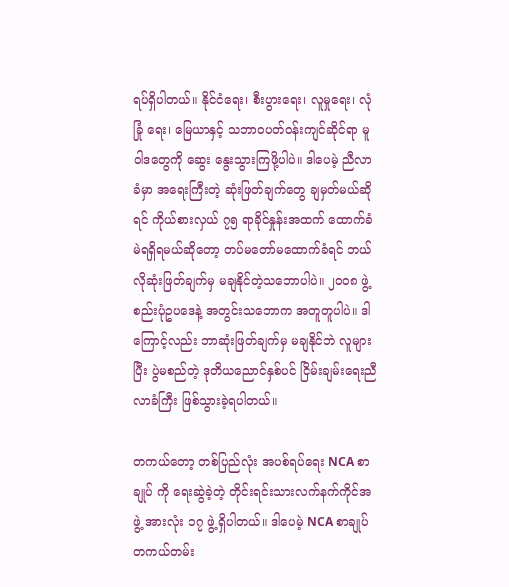ရပ်ရှိပါတယ်။ နိုင်ငံရေး၊ စီးပွားရေး၊ လူမှုရေး၊ လုံခြုံ ရေး၊ မြေယာနှင့် သဘာဝပတ်ဝန်းကျင်ဆိုင်ရာ မူဝါဒတွေကို ဆွေး နွေးသွားကြဖို့ပါပဲ။ ဒါပေမဲ့ ညီလာခံမှာ အရေးကြီးတဲ့ ဆုံးဖြတ်ချက်တွေ ချမှတ်မယ်ဆိုရင် ကိုယ်စားလှယ် ၇၅ ရာခိုင်နှုန်းအထက် ထောက်ခံမဲရရှိရမယ်ဆိုတော့ တပ်မတော်မထောက်ခံရင် ဘယ်လိုဆုံးဖြတ်ချက်မှ မချနိုင်တဲ့သဘောပါပဲ။ ၂ဝဝ၈ ဖွဲ့စည်းပုံဥပဒေနဲ့ အတွင်းသဘောက အတူတူပါပဲ။ ဒါကြောင့်လည်း ဘာဆုံးဖြတ်ချက်မှ မချနိုင်ဘဲ လူများပြီး ပွဲမစည်တဲ့ ဒုတိယညောင်နှစ်ပင် ငြိမ်းချမ်းရေးညီလာခံကြီး ဖြစ်သွားခဲ့ရပါတယ်။

တကယ်တော့ တစ်ပြည်လုံး အပစ်ရပ်ရေး NCA စာချုပ် ကို ရေးဆွဲခဲ့တဲ့ တိုင်းရင်းသားလက်နက်ကိုင်အဖွဲ့ အားလုံး ၁၇ ဖွဲ့ ရှိပါတယ်။ ဒါပေမဲ့ NCA စာချုပ် တကယ်တမ်း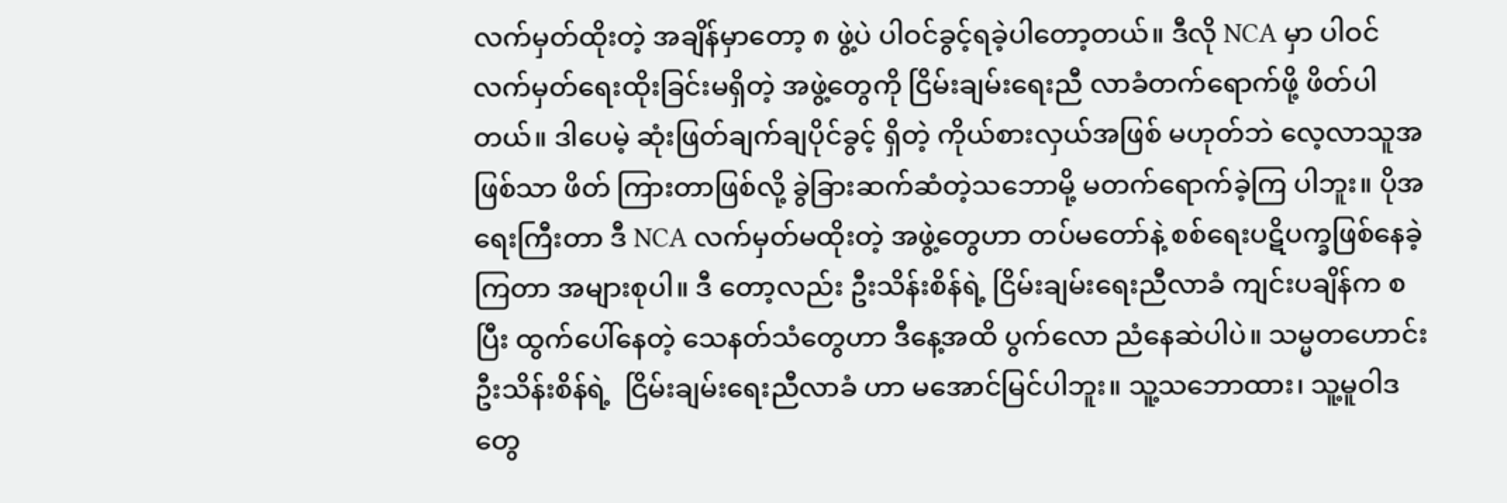လက်မှတ်ထိုးတဲ့ အချိန်မှာတော့ ၈ ဖွဲ့ပဲ ပါဝင်ခွင့်ရခဲ့ပါတော့တယ်။ ဒီလို NCA မှာ ပါဝင်လက်မှတ်ရေးထိုးခြင်းမရှိတဲ့ အဖွဲ့တွေကို ငြိမ်းချမ်းရေးညီ လာခံတက်ရောက်ဖို့ ဖိတ်ပါတယ်။ ဒါပေမဲ့ ဆုံးဖြတ်ချက်ချပိုင်ခွင့် ရှိတဲ့ ကိုယ်စားလှယ်အဖြစ် မဟုတ်ဘဲ လေ့လာသူအဖြစ်သာ ဖိတ် ကြားတာဖြစ်လို့ ခွဲခြားဆက်ဆံတဲ့သဘောမို့ မတက်ရောက်ခဲ့ကြ ပါဘူး။ ပိုအရေးကြီးတာ ဒီ NCA လက်မှတ်မထိုးတဲ့ အဖွဲ့တွေဟာ တပ်မတော်နဲ့ စစ်ရေးပဋိပက္ခဖြစ်နေခဲ့ကြတာ အများစုပါ။ ဒီ တော့လည်း ဦးသိန်းစိန်ရဲ့ ငြိမ်းချမ်းရေးညီလာခံ ကျင်းပချိန်က စပြီး ထွက်ပေါ်နေတဲ့ သေနတ်သံတွေဟာ ဒီနေ့အထိ ပွက်လော ညံနေဆဲပါပဲ။ သမ္မတဟောင်းဦးသိန်းစိန်ရဲ့  ငြိမ်းချမ်းရေးညီလာခံ ဟာ မအောင်မြင်ပါဘူး။ သူ့သဘောထား၊ သူ့မူဝါဒတွေ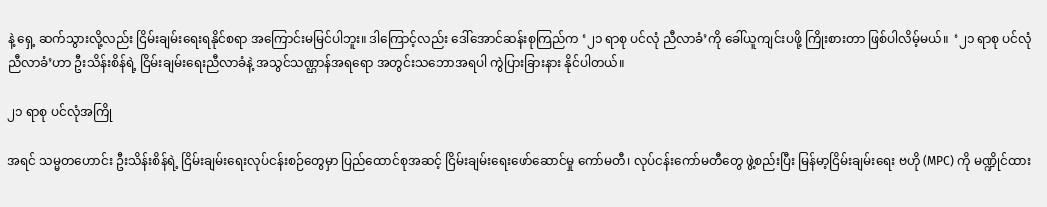နဲ့ ရှေ့ ဆက်သွားလို့လည်း ငြိမ်းချမ်းရေးရနိုင်စရာ အကြောင်းမမြင်ပါဘူး။ ဒါကြောင့်လည်း ဒေါ်အောင်ဆန်းစုကြည်က ‘၂၁ ရာစု ပင်လုံ ညီလာခံ’ကို ခေါ်ယူကျင်းပဖို့ ကြိုးစားတာ ဖြစ်ပါလိမ့်မယ်။  ‘၂၁ ရာစု ပင်လုံညီလာခံ’ဟာ ဦးသိန်းစိန်ရဲ့ ငြိမ်းချမ်းရေးညီလာခံနဲ့ အသွင်သဏ္ဌာန်အရရော အတွင်းသဘောအရပါ ကွဲပြားခြားနား နိုင်ပါတယ်။

၂၁ ရာစု ပင်လုံအကြို

အရင် သမ္မတဟောင်း ဦးသိန်းစိန်ရဲ့ ငြိမ်းချမ်းရေးလုပ်ငန်းစဉ်တွေမှာ ပြည်ထောင်စုအဆင့် ငြိမ်းချမ်းရေးဖော်ဆောင်မှု ကော်မတီ၊ လုပ်ငန်းကော်မတီတွေ ဖွဲ့စည်းပြီး မြန်မာ့ငြိမ်းချမ်းရေး ဗဟို (MPC) ကို မဏ္ဍိုင်ထား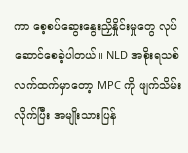ကာ စေ့စပ်ဆွေးနွေးညှိနှိုင်းမှုတွေ လုပ်ဆောင်စေခဲ့ပါတယ်။ NLD အစိုးရသစ်လက်ထက်မှာတော့ MPC ကို ဖျက်သိမ်းလိုက်ပြီး အမျိုးသားပြန်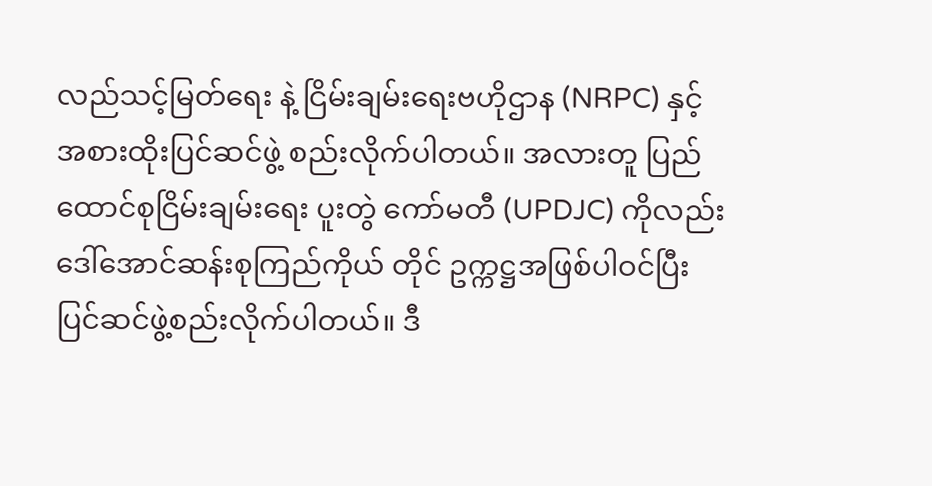လည်သင့်မြတ်ရေး နဲ့ ငြိမ်းချမ်းရေးဗဟိုဌာန (NRPC) နှင့် အစားထိုးပြင်ဆင်ဖွဲ့ စည်းလိုက်ပါတယ်။ အလားတူ ပြည်ထောင်စုငြိမ်းချမ်းရေး ပူးတွဲ ကော်မတီ (UPDJC) ကိုလည်း ဒေါ်အောင်ဆန်းစုကြည်ကိုယ် တိုင် ဥက္ကဋ္ဌအဖြစ်ပါဝင်ပြီး ပြင်ဆင်ဖွဲ့စည်းလိုက်ပါတယ်။ ဒီ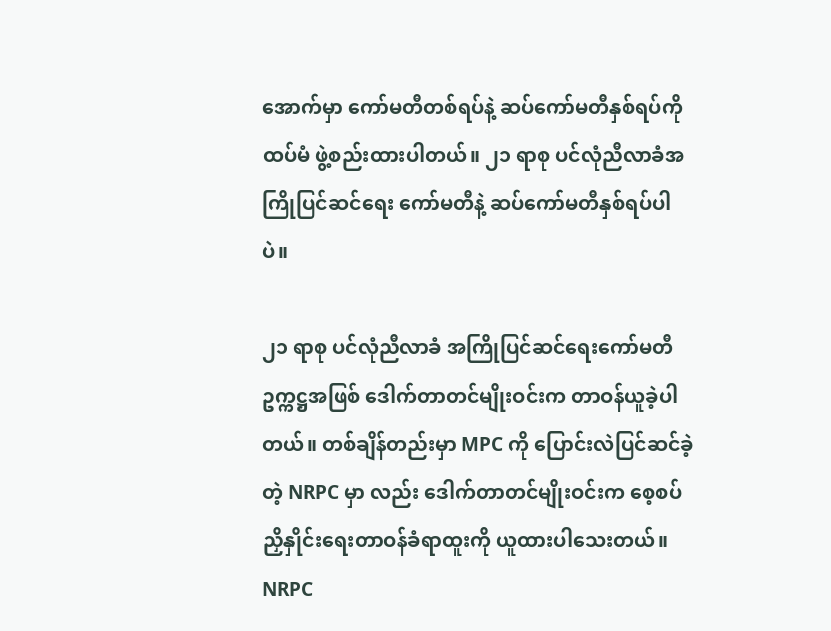အောက်မှာ ကော်မတီတစ်ရပ်နဲ့ ဆပ်ကော်မတီနှစ်ရပ်ကို ထပ်မံ ဖွဲ့စည်းထားပါတယ်။ ၂၁ ရာစု ပင်လုံညီလာခံအကြိုပြင်ဆင်ရေး ကော်မတီနဲ့ ဆပ်ကော်မတီနှစ်ရပ်ပါပဲ။

၂၁ ရာစု ပင်လုံညီလာခံ အကြိုပြင်ဆင်ရေးကော်မတီ ဥက္ကဋ္ဌအဖြစ် ဒေါက်တာတင်မျိုးဝင်းက တာဝန်ယူခဲ့ပါတယ်။ တစ်ချိန်တည်းမှာ MPC ကို ပြောင်းလဲပြင်ဆင်ခဲ့တဲ့ NRPC မှာ လည်း ဒေါက်တာတင်မျိုးဝင်းက စေ့စပ်ညှိနှိုင်းရေးတာဝန်ခံရာထူးကို ယူထားပါသေးတယ်။ NRPC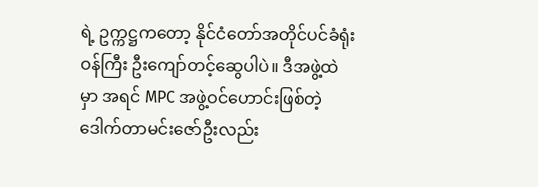ရဲ့ ဥက္ကဋ္ဌကတော့ နိုင်ငံတော်အတိုင်ပင်ခံရုံးဝန်ကြီး ဦးကျော်တင့်ဆွေပါပဲ။ ဒီအဖွဲ့ထဲမှာ အရင် MPC အဖွဲ့ဝင်ဟောင်းဖြစ်တဲ့ ဒေါက်တာမင်းဇော်ဦးလည်း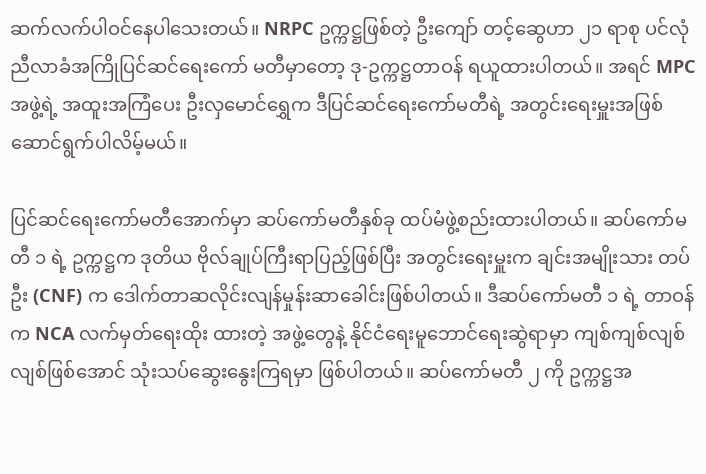ဆက်လက်ပါဝင်နေပါသေးတယ်။ NRPC ဥက္ကဋ္ဌဖြစ်တဲ့ ဦးကျော် တင့်ဆွေဟာ ၂၁ ရာစု ပင်လုံညီလာခံအကြိုပြင်ဆင်ရေးကော် မတီမှာတော့ ဒု-ဥက္ကဋ္ဌတာဝန် ရယူထားပါတယ်။ အရင် MPC အဖွဲ့ရဲ့ အထူးအကြံပေး ဦးလှမောင်ရွှေက ဒီပြင်ဆင်ရေးကော်မတီရဲ့ အတွင်းရေးမှူးအဖြစ် ဆောင်ရွက်ပါလိမ့်မယ်။

ပြင်ဆင်ရေးကော်မတီအောက်မှာ ဆပ်ကော်မတီနှစ်ခု ထပ်မံဖွဲ့စည်းထားပါတယ်။ ဆပ်ကော်မတီ ၁ ရဲ့ ဥက္ကဋ္ဌက ဒုတိယ ဗိုလ်ချုပ်ကြီးရာပြည့်ဖြစ်ပြီး အတွင်းရေးမှူးက ချင်းအမျိုးသား တပ်ဦး (CNF) က ဒေါက်တာဆလိုင်းလျန်မှုန်းဆာခေါင်းဖြစ်ပါတယ်။ ဒီဆပ်ကော်မတီ ၁ ရဲ့ တာဝန်က NCA လက်မှတ်ရေးထိုး ထားတဲ့ အဖွဲ့တွေနဲ့ နိုင်ငံရေးမူဘောင်ရေးဆွဲရာမှာ ကျစ်ကျစ်လျစ်လျစ်ဖြစ်အောင် သုံးသပ်ဆွေးနွေးကြရမှာ ဖြစ်ပါတယ်။ ဆပ်ကော်မတီ ၂ ကို ဥက္ကဋ္ဌအ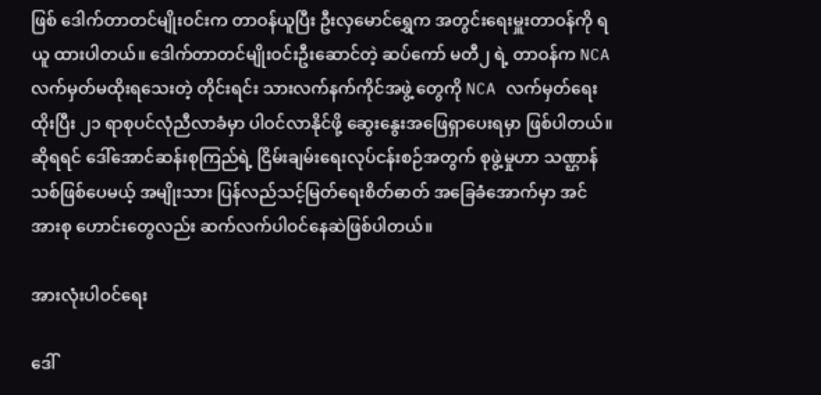ဖြစ် ဒေါက်တာတင်မျိုးဝင်းက တာဝန်ယူပြီး ဦးလှမောင်ရွှေက အတွင်းရေးမှူးတာဝန်ကို ရယူ ထားပါတယ်။ ဒေါက်တာတင်မျိုးဝင်းဦးဆောင်တဲ့ ဆပ်ကော် မတီ၂ ရဲ့ တာဝန်က NCA လက်မှတ်မထိုးရသေးတဲ့ တိုင်းရင်း သားလက်နက်ကိုင်အဖွဲ့ တွေကို NCA လက်မှတ်ရေးထိုးပြီး ၂၁ ရာစုပင်လုံညီလာခံမှာ ပါဝင်လာနိုင်ဖို့ ဆွေးနွေးအဖြေရှာပေးရမှာ ဖြစ်ပါတယ်။ ဆိုရရင် ဒေါ်အောင်ဆန်းစုကြည်ရဲ့ ငြိမ်းချမ်းရေးလုပ်ငန်းစဉ်အတွက် စုဖွဲ့မှုဟာ သဏ္ဌာန်သစ်ဖြစ်ပေမယ့် အမျိုးသား ပြန်လည်သင့်မြတ်ရေးစိတ်ဓာတ် အခြေခံအောက်မှာ အင်အားစု ဟောင်းတွေလည်း ဆက်လက်ပါဝင်နေဆဲဖြစ်ပါတယ်။

အားလုံးပါဝင်ရေး

ဒေါ်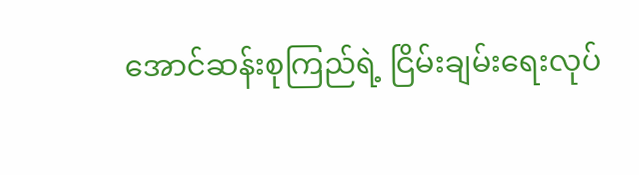အောင်ဆန်းစုကြည်ရဲ့ ငြိမ်းချမ်းရေးလုပ်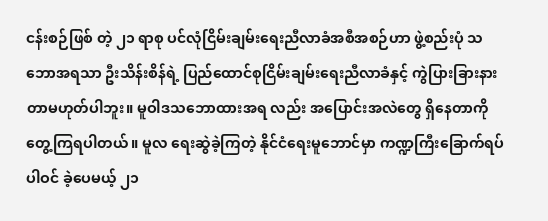ငန်းစဉ်ဖြစ် တဲ့ ၂၁ ရာစု ပင်လုံငြိမ်းချမ်းရေးညီလာခံအစီအစဉ်ဟာ ဖွဲ့စည်းပုံ သဘောအရသာ ဦးသိန်းစိန်ရဲ့ ပြည်ထောင်စုငြိမ်းချမ်းရေးညီလာခံနှင့် ကွဲပြားခြားနားတာမဟုတ်ပါဘူး။ မူဝါဒသဘောထားအရ လည်း အပြောင်းအလဲတွေ ရှိနေတာကို တွေ့ကြရပါတယ်။ မူလ ရေးဆွဲခဲ့ကြတဲ့ နိုင်ငံရေးမူဘောင်မှာ ကဏ္ဍကြီးခြောက်ရပ် ပါဝင် ခဲ့ပေမယ့် ၂၁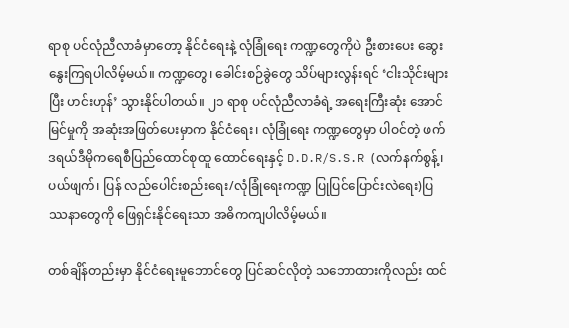ရာစု ပင်လုံညီလာခံမှာတော့ နိုင်ငံရေးနဲ့ လုံခြုံရေး ကဏ္ဍတွေကိုပဲ ဦးစားပေး ဆွေးနွေးကြရပါလိမ့်မယ်။ ကဏ္ဍတွေ၊ ခေါင်းစဉ်ခွဲတွေ သိပ်များလွန်းရင် ‘ငါးသိုင်းများပြီး ဟင်းဟုန်’ သွားနိုင်ပါတယ်။ ၂၁ ရာစု ပင်လုံညီလာခံရဲ့ အရေးကြီးဆုံး အောင်မြင်မှုကို အဆုံးအဖြတ်ပေးမှာက နိုင်ငံရေး၊ လုံခြုံရေး ကဏ္ဍတွေမှာ ပါဝင်တဲ့ ဖက်ဒရယ်ဒီမိုကရေစီပြည်ထောင်စုထူ ထောင်ရေးနှင့် D.D.R/S.S.R (လက်နက်စွန့်၊ ပယ်ဖျက်၊ ပြန် လည်ပေါင်းစည်းရေး/လုံခြုံရေးကဏ္ဍ ပြုပြင်ပြောင်းလဲရေး)ပြဿနာတွေကို ဖြေရှင်းနိုင်ရေးသာ အဓိကကျပါလိမ့်မယ်။

တစ်ချိန်တည်းမှာ နိုင်ငံရေးမူဘောင်တွေ ပြင်ဆင်လိုတဲ့ သဘောထားကိုလည်း ထင်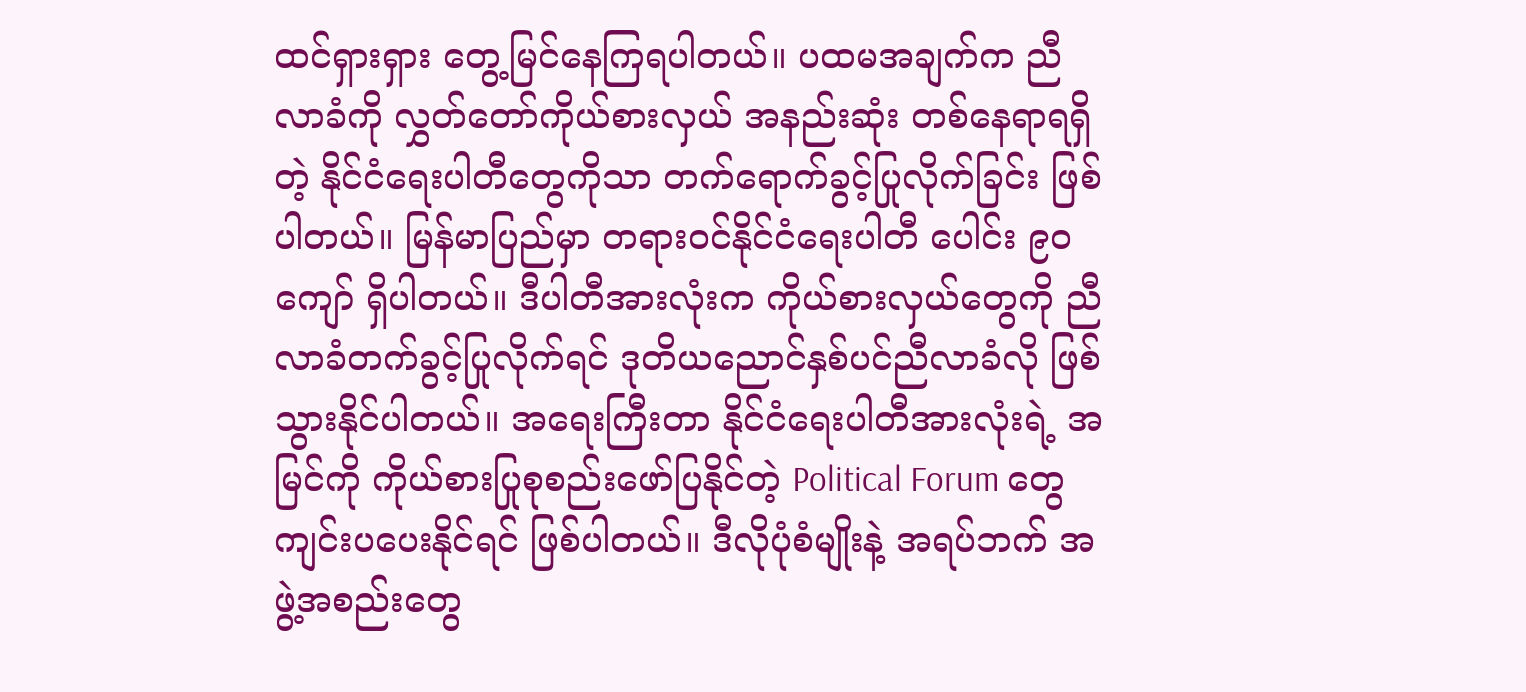ထင်ရှားရှား တွေ့မြင်နေကြရပါတယ်။ ပထမအချက်က ညီလာခံကို လွှတ်တော်ကိုယ်စားလှယ် အနည်းဆုံး တစ်နေရာရရှိတဲ့ နိုင်ငံရေးပါတီတွေကိုသာ တက်ရောက်ခွင့်ပြုလိုက်ခြင်း ဖြစ်ပါတယ်။ မြန်မာပြည်မှာ တရားဝင်နိုင်ငံရေးပါတီ ပေါင်း ၉ဝ ကျော် ရှိပါတယ်။ ဒီပါတီအားလုံးက ကိုယ်စားလှယ်တွေကို ညီလာခံတက်ခွင့်ပြုလိုက်ရင် ဒုတိယညောင်နှစ်ပင်ညီလာခံလို ဖြစ်သွားနိုင်ပါတယ်။ အရေးကြီးတာ နိုင်ငံရေးပါတီအားလုံးရဲ့ အမြင်ကို ကိုယ်စားပြုစုစည်းဖော်ပြနိုင်တဲ့ Political Forum တွေ ကျင်းပပေးနိုင်ရင် ဖြစ်ပါတယ်။ ဒီလိုပုံစံမျိုးနဲ့ အရပ်ဘက် အဖွဲ့အစည်းတွေ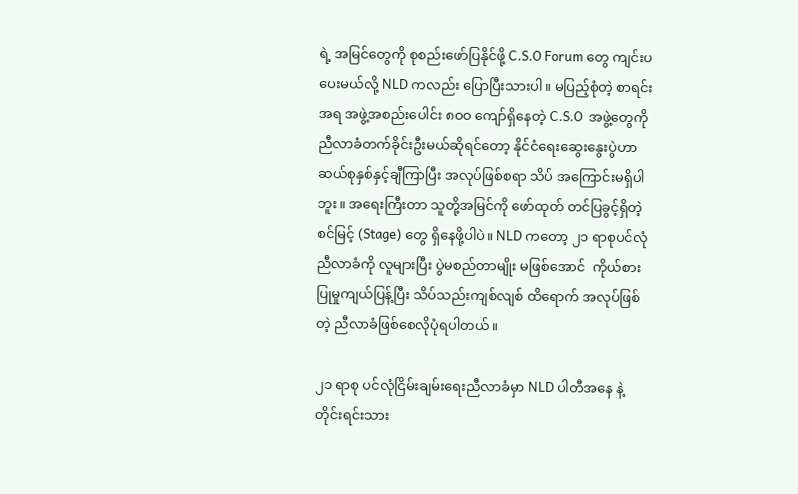ရဲ့ အမြင်တွေကို စုစည်းဖော်ပြနိုင်ဖို့ C.S.O Forum တွေ ကျင်းပပေးမယ်လို့ NLD ကလည်း ပြောပြီးသားပါ။ မပြည့်စုံတဲ့ စာရင်းအရ အဖွဲ့အစည်းပေါင်း ၈ဝဝ ကျော်ရှိနေတဲ့ C.S.O  အဖွဲ့တွေကို ညီလာခံတက်ခိုင်းဦးမယ်ဆိုရင်တော့ နိုင်ငံရေးဆွေးနွေးပွဲဟာ ဆယ်စုနှစ်နှင့်ချီကြာပြီး အလုပ်ဖြစ်စရာ သိပ် အကြောင်းမရှိပါဘူး။ အရေးကြီးတာ သူတို့အမြင်ကို ဖော်ထုတ် တင်ပြခွင့်ရှိတဲ့ စင်မြင့် (Stage) တွေ ရှိနေဖို့ပါပဲ။ NLD ကတော့ ၂၁ ရာစုပင်လုံညီလာခံကို လူများပြီး ပွဲမစည်တာမျိုး မဖြစ်အောင်  ကိုယ်စားပြုမှုကျယ်ပြန့်ပြီး သိပ်သည်းကျစ်လျစ် ထိရောက် အလုပ်ဖြစ်တဲ့ ညီလာခံဖြစ်စေလိုပုံရပါတယ်။

၂၁ ရာစု ပင်လုံငြိမ်းချမ်းရေးညီလာခံမှာ NLD ပါတီအနေ နဲ့ တိုင်းရင်းသား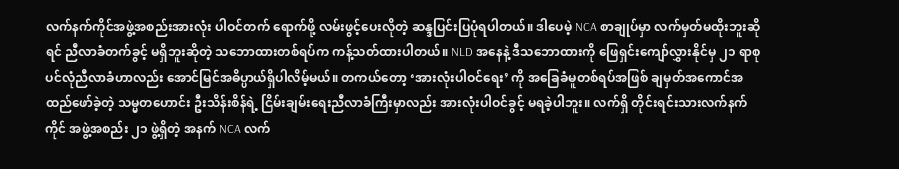လက်နက်ကိုင်အဖွဲ့အစည်းအားလုံး ပါဝင်တက် ရောက်ဖို့ လမ်းဖွင့်ပေးလိုတဲ့ ဆန္ဒပြင်းပြပုံရပါတယ်။ ဒါပေမဲ့ NCA စာချုပ်မှာ လက်မှတ်မထိုးဘူးဆိုရင် ညီလာခံတက်ခွင့် မရှိဘူးဆိုတဲ့ သဘောထားတစ်ရပ်က ကန့်သတ်ထားပါတယ်။ NLD အနေနဲ့ ဒီသဘောထားကို ဖြေရှင်းကျော်လွှားနိုင်မှ ၂၁ ရာစု ပင်လုံညီလာခံဟာလည်း အောင်မြင်အဓိပ္ပာယ်ရှိပါလိမ့်မယ်။ တကယ်တော့ ‘အားလုံးပါဝင်ရေး’ ကို အခြေခံမူတစ်ရပ်အဖြစ် ချမှတ်အကောင်အထည်ဖော်ခဲ့တဲ့ သမ္မတဟောင်း ဦးသိန်းစိန်ရဲ့ ငြိမ်းချမ်းရေးညီလာခံကြီးမှာလည်း အားလုံးပါဝင်ခွင့် မရခဲ့ပါဘူး။ လက်ရှိ တိုင်းရင်းသားလက်နက်ကိုင် အဖွဲ့အစည်း ၂၁ ဖွဲ့ရှိတဲ့ အနက် NCA လက်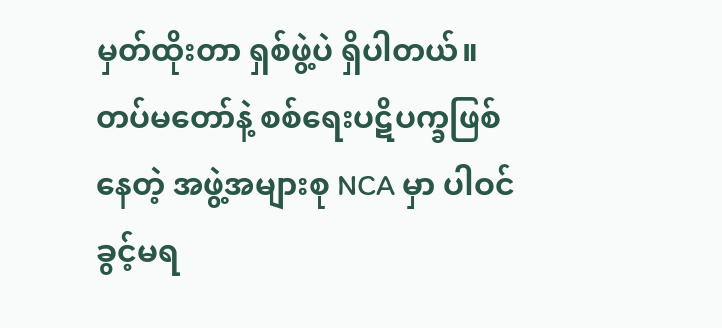မှတ်ထိုးတာ ရှစ်ဖွဲ့ပဲ ရှိပါတယ်။ တပ်မတော်နဲ့ စစ်ရေးပဋိပက္ခဖြစ်နေတဲ့ အဖွဲ့အများစု NCA မှာ ပါဝင်ခွင့်မရ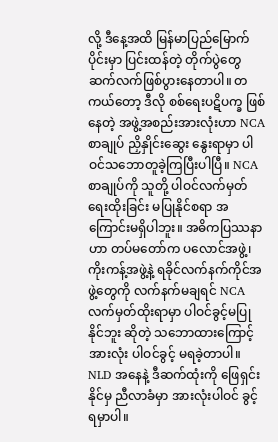လို့ ဒီနေ့အထိ မြန်မာပြည်မြောက်ပိုင်းမှာ ပြင်းထန်တဲ့ တိုက်ပွဲတွေ ဆက်လက်ဖြစ်ပွားနေတာပါ။ တကယ်တော့ ဒီလို စစ်ရေးပဋိပက္ခ ဖြစ်နေတဲ့ အဖွဲ့အစည်းအားလုံးဟာ NCA စာချုပ် ညှိနှိုင်းဆွေး နွေးရာမှာ ပါဝင်သဘောတူခဲ့ကြပြီးပါပြီ။ NCA စာချုပ်ကို သူတို့ ပါဝင်လက်မှတ်ရေးထိုးခြင်း မပြုနိုင်စရာ အကြောင်းမရှိပါဘူး။ အဓိကပြဿနာဟာ တပ်မတော်က ပလောင်အဖွဲ့၊ ကိုးကန့်အဖွဲ့နဲ့ ရခိုင်လက်နက်ကိုင်အဖွဲ့တွေကို လက်နက်မချရင် NCA လက်မှတ်ထိုးရာမှာ ပါဝင်ခွင့်မပြုနိုင်ဘူး ဆိုတဲ့ သဘောထားကြောင့် အားလုံး ပါဝင်ခွင့် မရခဲ့တာပါ။ NLD အနေနဲ့ ဒီဆက်ထုံးကို ဖြေရှင်းနိုင်မှ ညီလာခံမှာ အားလုံးပါဝင် ခွင့်ရမှာပါ။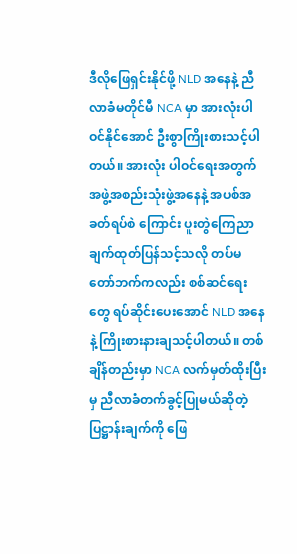ဒီလိုဖြေရှင်းနိုင်ဖို့ NLD အနေနဲ့ ညီလာခံမတိုင်မီ NCA မှာ အားလုံးပါဝင်နိုင်အောင် ဦးစွာကြိုးစားသင့်ပါတယ်။ အားလုံး ပါဝင်ရေးအတွက် အဖွဲ့အစည်းသုံးဖွဲ့အနေနဲ့ အပစ်အခတ်ရပ်စဲ ကြောင်း ပူးတွဲကြေညာချက်ထုတ်ပြန်သင့်သလို တပ်မတော်ဘက်ကလည်း စစ်ဆင်ရေးတွေ ရပ်ဆိုင်းပေးအောင် NLD အနေ နဲ့ ကြိုးစားနားချသင့်ပါတယ်။ တစ်ချိန်တည်းမှာ NCA လက်မှတ်ထိုးပြီးမှ ညီလာခံတက်ခွင့်ပြုမယ်ဆိုတဲ့ ပြဋ္ဌာန်းချက်ကို ဖြေ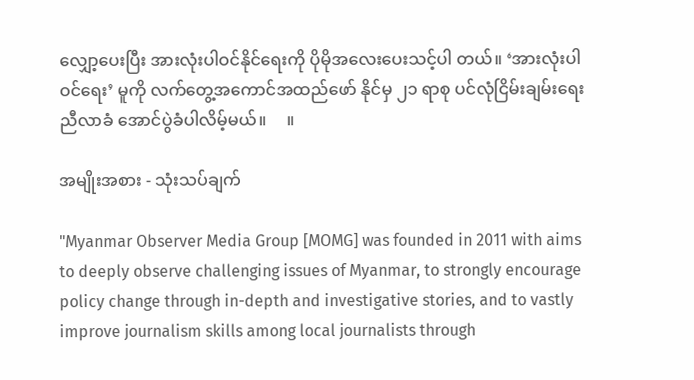လျှော့ပေးပြီး အားလုံးပါဝင်နိုင်ရေးကို ပိုမိုအလေးပေးသင့်ပါ တယ်။ ‘အားလုံးပါဝင်ရေး’ မူကို လက်တွေ့အကောင်အထည်ဖော် နိုင်မှ ၂၁ ရာစု ပင်လုံငြိမ်းချမ်းရေးညီလာခံ အောင်ပွဲခံပါလိမ့်မယ်။     ။

အမျိုးအစား - သုံးသပ်ချက်

"Myanmar Observer Media Group [MOMG] was founded in 2011 with aims to deeply observe challenging issues of Myanmar, to strongly encourage policy change through in-depth and investigative stories, and to vastly improve journalism skills among local journalists through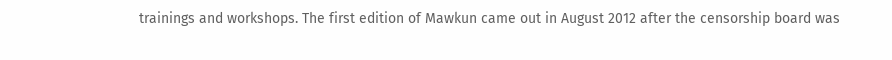trainings and workshops. The first edition of Mawkun came out in August 2012 after the censorship board was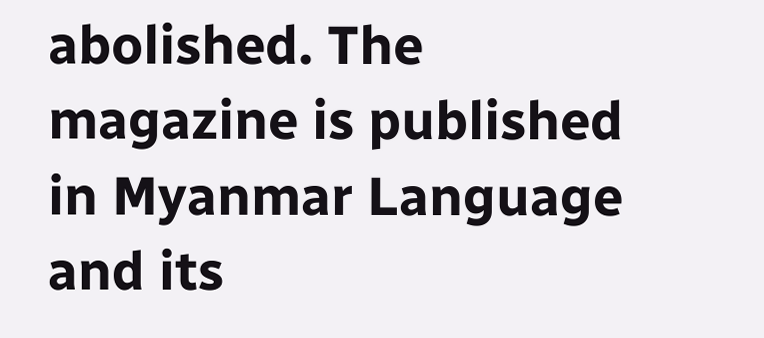abolished. The magazine is published in Myanmar Language and its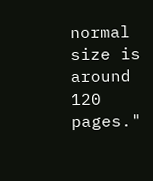normal size is around 120 pages."